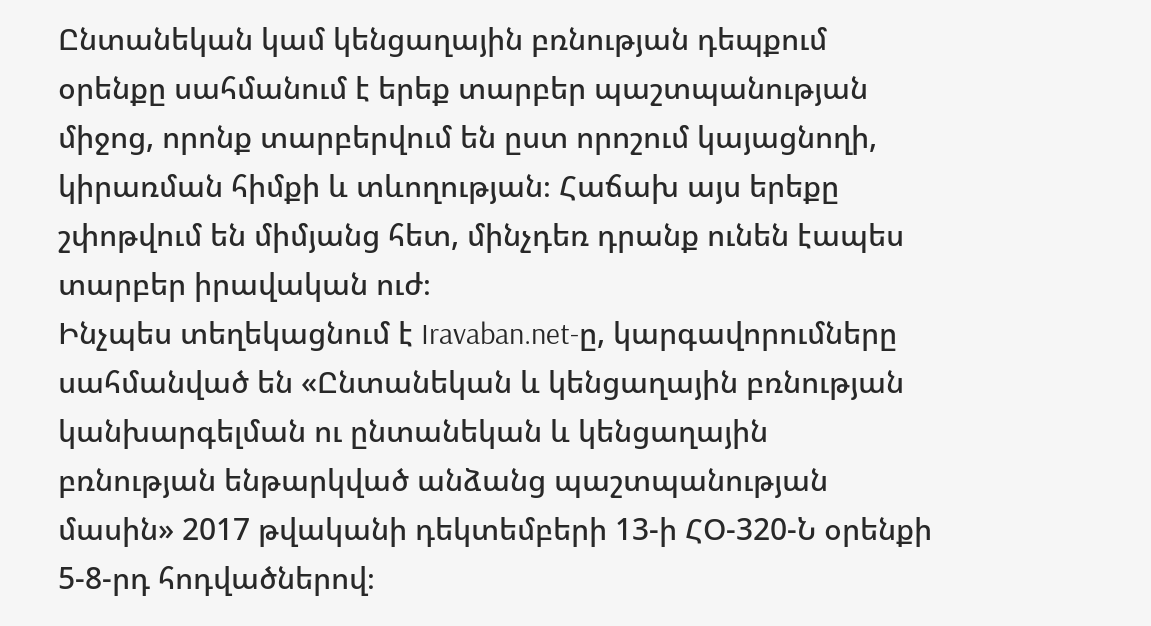Ընտանեկան կամ կենցաղային բռնության դեպքում օրենքը սահմանում է երեք տարբեր պաշտպանության միջոց, որոնք տարբերվում են ըստ որոշում կայացնողի, կիրառման հիմքի և տևողության։ Հաճախ այս երեքը շփոթվում են միմյանց հետ, մինչդեռ դրանք ունեն էապես տարբեր իրավական ուժ։
Ինչպես տեղեկացնում է Iravaban.net-ը, կարգավորումները սահմանված են «Ընտանեկան և կենցաղային բռնության կանխարգելման ու ընտանեկան և կենցաղային բռնության ենթարկված անձանց պաշտպանության մասին» 2017 թվականի դեկտեմբերի 13-ի ՀՕ-320-Ն օրենքի 5-8-րդ հոդվածներով։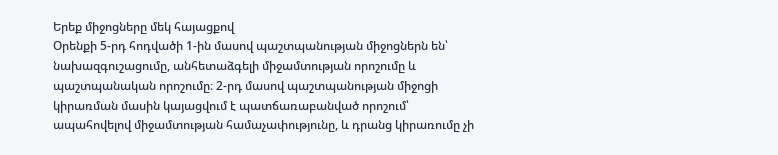Երեք միջոցները մեկ հայացքով
Օրենքի 5-րդ հոդվածի 1-ին մասով պաշտպանության միջոցներն են՝ նախազգուշացումը, անհետաձգելի միջամտության որոշումը և պաշտպանական որոշումը։ 2-րդ մասով պաշտպանության միջոցի կիրառման մասին կայացվում է պատճառաբանված որոշում՝ ապահովելով միջամտության համաչափությունը, և դրանց կիրառումը չի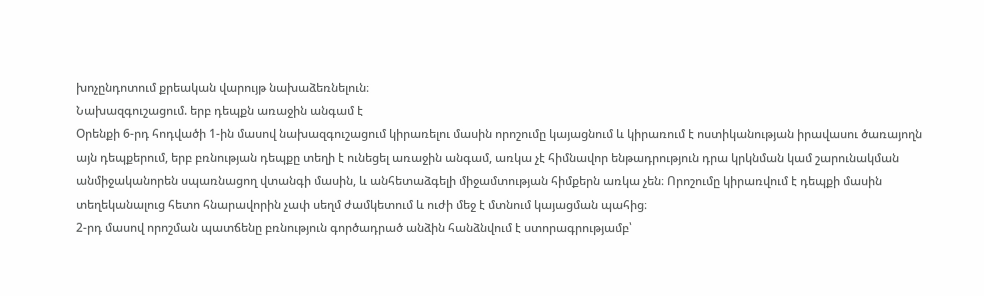խոչընդոտում քրեական վարույթ նախաձեռնելուն։
Նախազգուշացում. երբ դեպքն առաջին անգամ է
Օրենքի 6-րդ հոդվածի 1-ին մասով նախազգուշացում կիրառելու մասին որոշումը կայացնում և կիրառում է ոստիկանության իրավասու ծառայողն այն դեպքերում, երբ բռնության դեպքը տեղի է ունեցել առաջին անգամ, առկա չէ հիմնավոր ենթադրություն դրա կրկնման կամ շարունակման անմիջականորեն սպառնացող վտանգի մասին, և անհետաձգելի միջամտության հիմքերն առկա չեն։ Որոշումը կիրառվում է դեպքի մասին տեղեկանալուց հետո հնարավորին չափ սեղմ ժամկետում և ուժի մեջ է մտնում կայացման պահից։
2-րդ մասով որոշման պատճենը բռնություն գործադրած անձին հանձնվում է ստորագրությամբ՝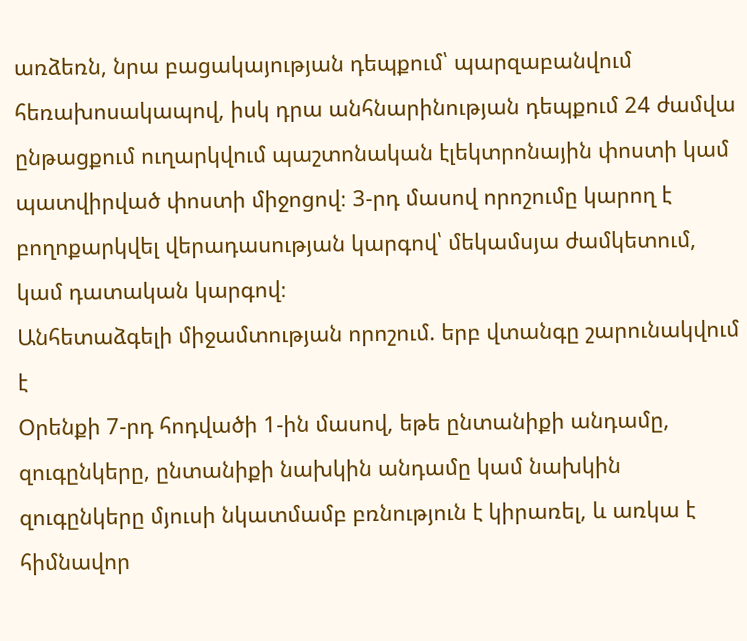առձեռն, նրա բացակայության դեպքում՝ պարզաբանվում հեռախոսակապով, իսկ դրա անհնարինության դեպքում 24 ժամվա ընթացքում ուղարկվում պաշտոնական էլեկտրոնային փոստի կամ պատվիրված փոստի միջոցով։ 3-րդ մասով որոշումը կարող է բողոքարկվել վերադասության կարգով՝ մեկամսյա ժամկետում, կամ դատական կարգով։
Անհետաձգելի միջամտության որոշում. երբ վտանգը շարունակվում է
Օրենքի 7-րդ հոդվածի 1-ին մասով, եթե ընտանիքի անդամը, զուգընկերը, ընտանիքի նախկին անդամը կամ նախկին զուգընկերը մյուսի նկատմամբ բռնություն է կիրառել, և առկա է հիմնավոր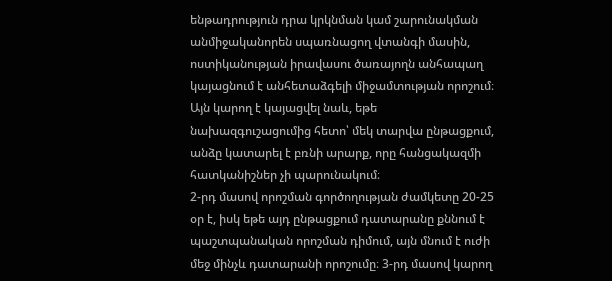ենթադրություն դրա կրկնման կամ շարունակման անմիջականորեն սպառնացող վտանգի մասին, ոստիկանության իրավասու ծառայողն անհապաղ կայացնում է անհետաձգելի միջամտության որոշում։ Այն կարող է կայացվել նաև, եթե նախազգուշացումից հետո՝ մեկ տարվա ընթացքում, անձը կատարել է բռնի արարք, որը հանցակազմի հատկանիշներ չի պարունակում։
2-րդ մասով որոշման գործողության ժամկետը 20-25 օր է, իսկ եթե այդ ընթացքում դատարանը քննում է պաշտպանական որոշման դիմում, այն մնում է ուժի մեջ մինչև դատարանի որոշումը։ 3-րդ մասով կարող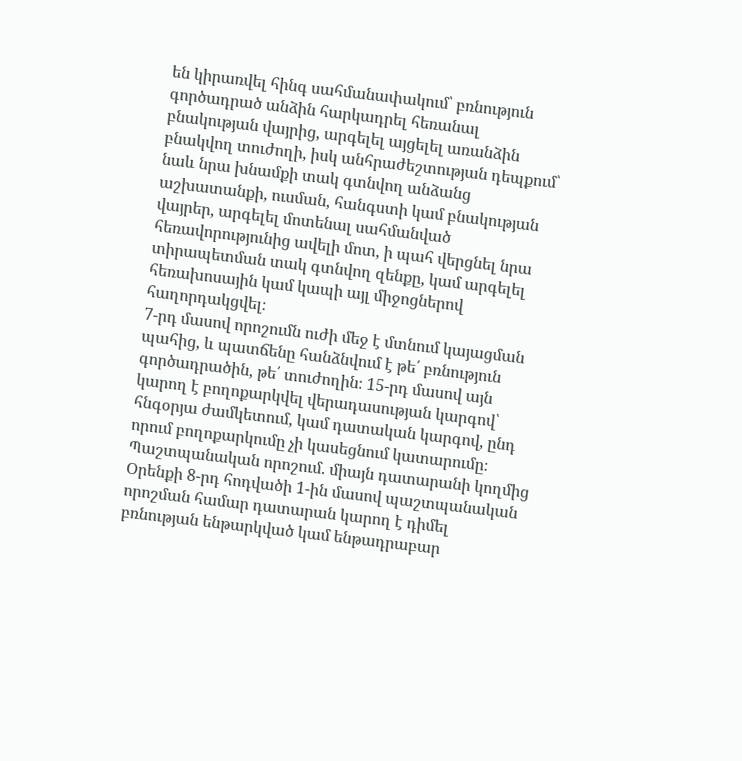են կիրառվել հինգ սահմանափակում՝ բռնություն գործադրած անձին հարկադրել հեռանալ բնակության վայրից, արգելել այցելել առանձին բնակվող տուժողի, իսկ անհրաժեշտության դեպքում՝ նաև նրա խնամքի տակ գտնվող անձանց աշխատանքի, ուսման, հանգստի կամ բնակության վայրեր, արգելել մոտենալ սահմանված հեռավորությունից ավելի մոտ, ի պահ վերցնել նրա տիրապետման տակ գտնվող զենքը, կամ արգելել հեռախոսային կամ կապի այլ միջոցներով հաղորդակցվել։
7-րդ մասով որոշումն ուժի մեջ է մտնում կայացման պահից, և պատճենը հանձնվում է թե՛ բռնություն գործադրածին, թե՛ տուժողին։ 15-րդ մասով այն կարող է բողոքարկվել վերադասության կարգով՝ հնգօրյա ժամկետում, կամ դատական կարգով, ընդ որում բողոքարկումը չի կասեցնում կատարումը։
Պաշտպանական որոշում. միայն դատարանի կողմից
Օրենքի 8-րդ հոդվածի 1-ին մասով պաշտպանական որոշման համար դատարան կարող է դիմել բռնության ենթարկված կամ ենթադրաբար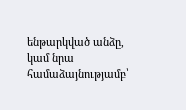ենթարկված անձը, կամ նրա համաձայնությամբ՝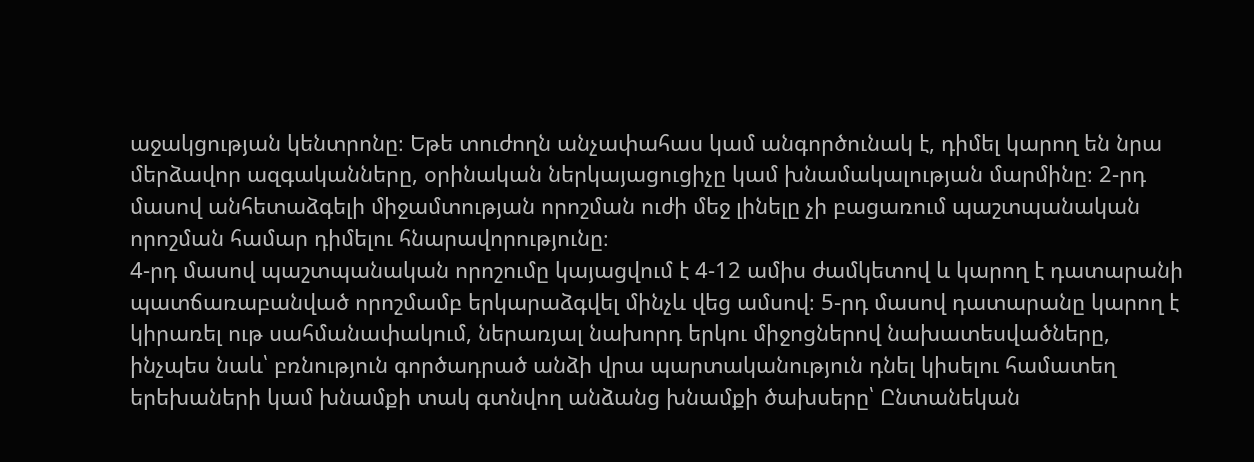աջակցության կենտրոնը։ Եթե տուժողն անչափահաս կամ անգործունակ է, դիմել կարող են նրա մերձավոր ազգականները, օրինական ներկայացուցիչը կամ խնամակալության մարմինը։ 2-րդ մասով անհետաձգելի միջամտության որոշման ուժի մեջ լինելը չի բացառում պաշտպանական որոշման համար դիմելու հնարավորությունը։
4-րդ մասով պաշտպանական որոշումը կայացվում է 4-12 ամիս ժամկետով և կարող է դատարանի պատճառաբանված որոշմամբ երկարաձգվել մինչև վեց ամսով։ 5-րդ մասով դատարանը կարող է կիրառել ութ սահմանափակում, ներառյալ նախորդ երկու միջոցներով նախատեսվածները, ինչպես նաև՝ բռնություն գործադրած անձի վրա պարտականություն դնել կիսելու համատեղ երեխաների կամ խնամքի տակ գտնվող անձանց խնամքի ծախսերը՝ Ընտանեկան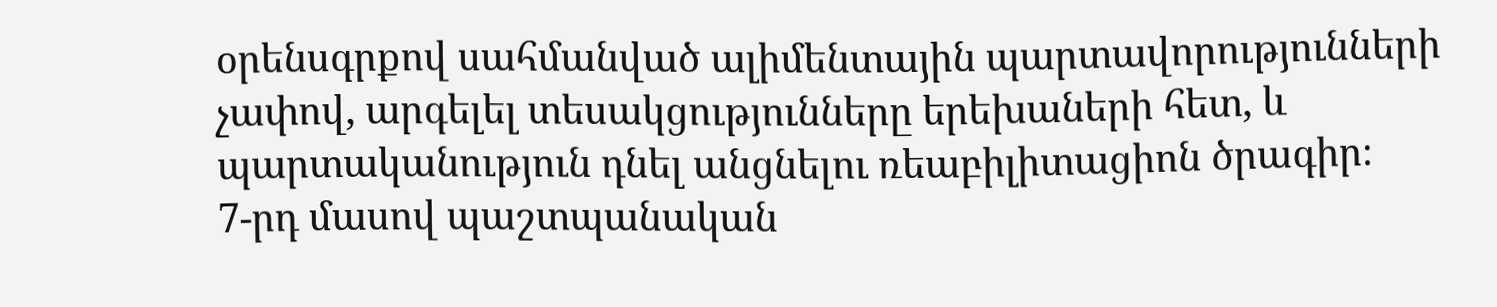օրենսգրքով սահմանված ալիմենտային պարտավորությունների չափով, արգելել տեսակցությունները երեխաների հետ, և պարտականություն դնել անցնելու ռեաբիլիտացիոն ծրագիր։
7-րդ մասով պաշտպանական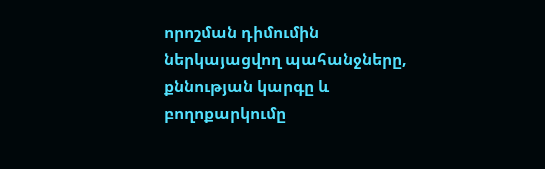որոշման դիմումին ներկայացվող պահանջները, քննության կարգը և բողոքարկումը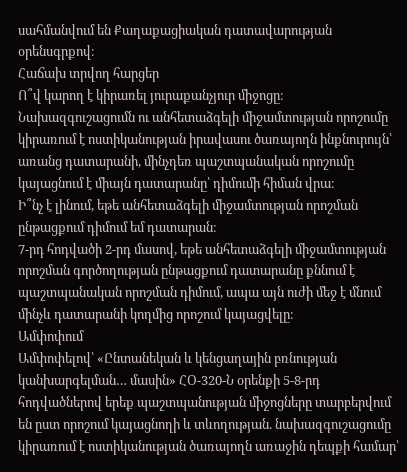սահմանվում են Քաղաքացիական դատավարության օրենսգրքով։
Հաճախ տրվող հարցեր
Ո՞վ կարող է կիրառել յուրաքանչյուր միջոցը։
Նախազգուշացումն ու անհետաձգելի միջամտության որոշումը կիրառում է ոստիկանության իրավասու ծառայողն ինքնուրույն՝ առանց դատարանի, մինչդեռ պաշտպանական որոշումը կայացնում է միայն դատարանը՝ դիմումի հիման վրա։
Ի՞նչ է լինում, եթե անհետաձգելի միջամտության որոշման ընթացքում դիմում եմ դատարան։
7-րդ հոդվածի 2-րդ մասով, եթե անհետաձգելի միջամտության որոշման գործողության ընթացքում դատարանը քննում է պաշտպանական որոշման դիմում, ապա այն ուժի մեջ է մնում մինչև դատարանի կողմից որոշում կայացվելը։
Ամփոփում
Ամփոփելով՝ «Ընտանեկան և կենցաղային բռնության կանխարգելման… մասին» ՀՕ-320-Ն օրենքի 5-8-րդ հոդվածներով երեք պաշտպանության միջոցները տարբերվում են ըստ որոշում կայացնողի և տևողության. նախազգուշացումը կիրառում է ոստիկանության ծառայողն առաջին դեպքի համար՝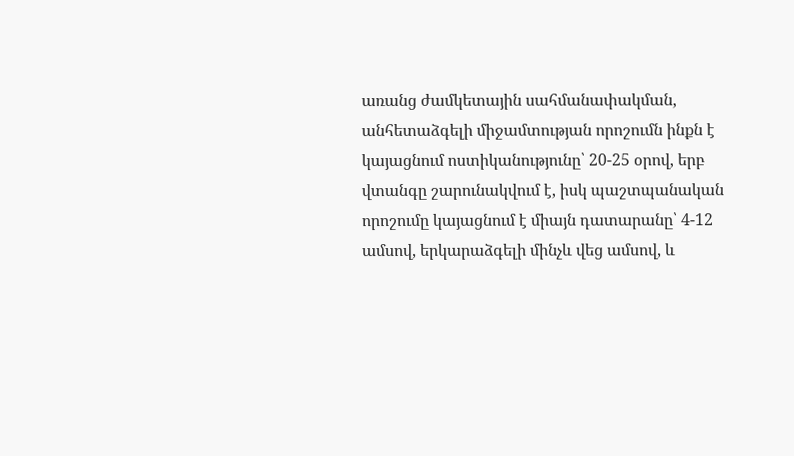առանց ժամկետային սահմանափակման, անհետաձգելի միջամտության որոշումն ինքն է կայացնում ոստիկանությունը՝ 20-25 օրով, երբ վտանգը շարունակվում է, իսկ պաշտպանական որոշումը կայացնում է միայն դատարանը՝ 4-12 ամսով, երկարաձգելի մինչև վեց ամսով, և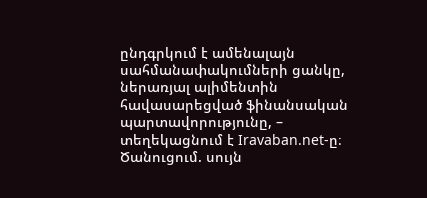ընդգրկում է ամենալայն սահմանափակումների ցանկը, ներառյալ ալիմենտին հավասարեցված ֆինանսական պարտավորությունը, – տեղեկացնում է Iravaban.net-ը։
Ծանուցում. սույն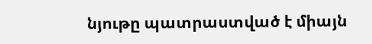նյութը պատրաստված է միայն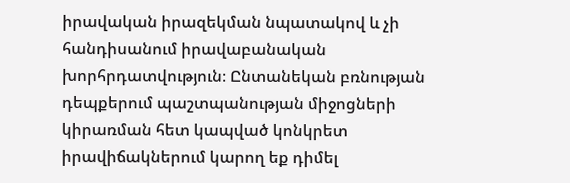իրավական իրազեկման նպատակով և չի հանդիսանում իրավաբանական խորհրդատվություն։ Ընտանեկան բռնության դեպքերում պաշտպանության միջոցների կիրառման հետ կապված կոնկրետ իրավիճակներում կարող եք դիմել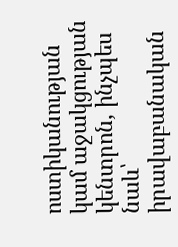ոստիկանության կամ աջակցության կենտրոն, ինչպես նաև՝ իրավաբանական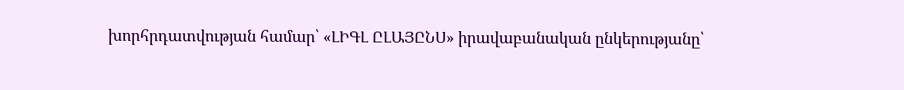խորհրդատվության համար՝ «ԼԻԳԼ ԸԼԱՅԸՆՍ» իրավաբանական ընկերությանը՝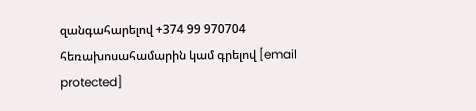զանգահարելով +374 99 970704 հեռախոսահամարին կամ գրելով [email protected]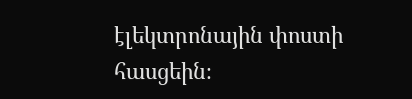էլեկտրոնային փոստի հասցեին։